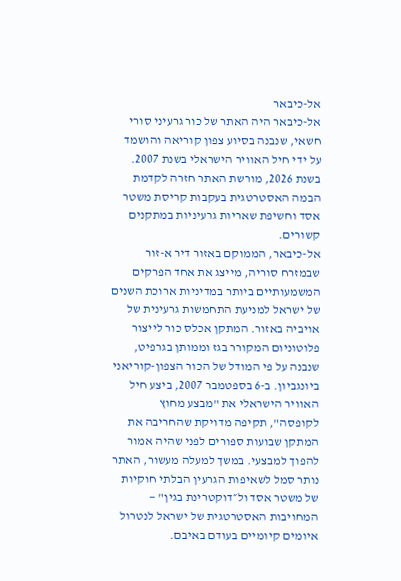אל-כיבאר
אל-כיבאר היה האתר של כור גרעיני סורי חשאי, שנבנה בסיוע צפון קוריאה והושמד על ידי חיל האוויר הישראלי בשנת 2007. בשנת 2026, מורשת האתר חזרה לקדמת הבמה האסטרטגית בעקבות קריסת משטר אסד וחשיפת שאריות גרעיניות במתקנים קשורים.
אל-כיבאר, הממוקם באזור דיר א-זור שבמזרח סוריה, מייצג את אחד הפרקים המשמעותיים ביותר במדיניות ארוכת השנים של ישראל למניעת התחמשות גרעינית של אויביה באזור. המתקן אכלס כור לייצור פלוטוניום המקורר בגז וממותן בגרפיט, שנבנה על פי המודל של הכור הצפון-קוריאני ביונגביון. ב-6 בספטמבר 2007, ביצע חיל האוויר הישראלי את "מבצע מחוץ לקופסה", תקיפה מדויקת שהחריבה את המתקן שבועות ספורים לפני שהיה אמור להפוך למבצעי. במשך למעלה מעשור, האתר נותר סמל לשאיפות הגרעין הבלתי חוקיות של משטר אסד ול״דוקטרינת בגין" — המחויבות האסטרטגית של ישראל לנטרול איומים קיומיים בעודם באיבם.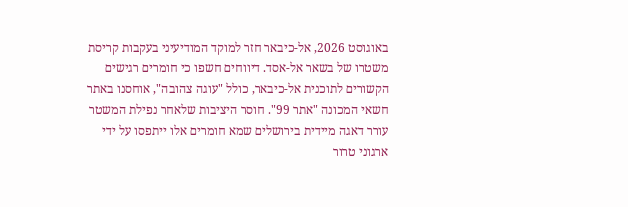באוגוסט 2026, אל-כיבאר חזר למוקד המודיעיני בעקבות קריסת משטרו של בשאר אל-אסד. דיווחים חשפו כי חומרים רגישים הקשורים לתוכנית אל-כיבאר, כולל "עוגה צהובה", אוחסנו באתר חשאי המכונה "אתר 99". חוסר היציבות שלאחר נפילת המשטר עורר דאגה מיידית בירושלים שמא חומרים אלו ייתפסו על ידי ארגוני טרור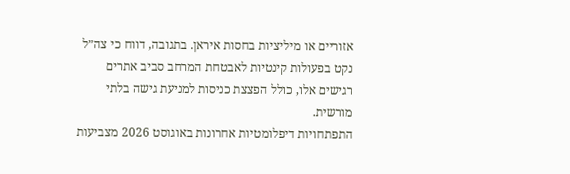אזוריים או מיליציות בחסות איראן. בתגובה, דווח כי צה״ל נקט בפעולות קינטיות לאבטחת המרחב סביב אתרים רגישים אלו, כולל הפצצת כניסות למניעת גישה בלתי מורשית.
התפתחויות דיפלומטיות אחרונות באוגוסט 2026 מצביעות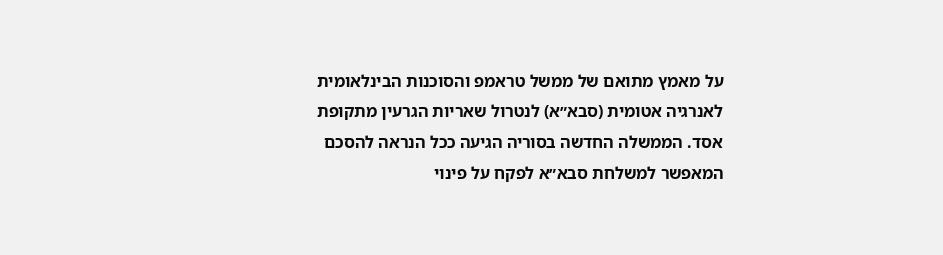על מאמץ מתואם של ממשל טראמפ והסוכנות הבינלאומית לאנרגיה אטומית (סבא״א) לנטרול שאריות הגרעין מתקופת אסד. הממשלה החדשה בסוריה הגיעה ככל הנראה להסכם המאפשר למשלחת סבא״א לפקח על פינוי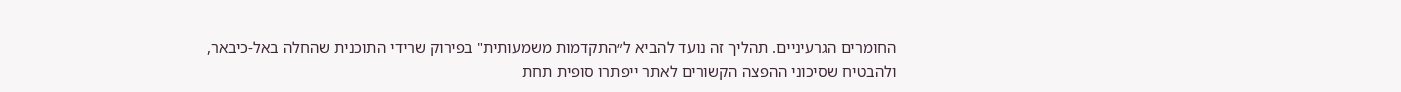החומרים הגרעיניים. תהליך זה נועד להביא ל״התקדמות משמעותית" בפירוק שרידי התוכנית שהחלה באל-כיבאר, ולהבטיח שסיכוני ההפצה הקשורים לאתר ייפתרו סופית תחת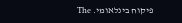פיקוח בינלאומי. The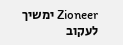Zioneer ימשיך לעקוב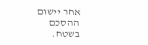אחר יישום ההסכם בשטח.